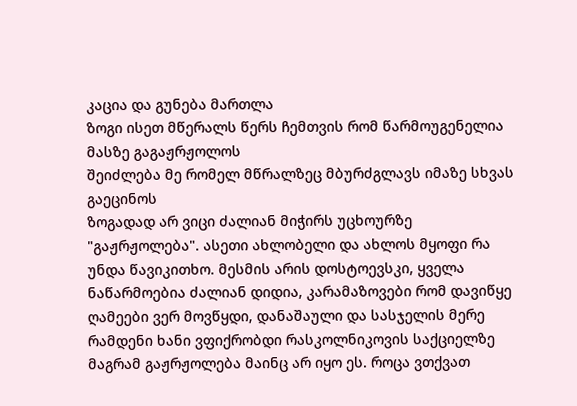კაცია და გუნება მართლა
ზოგი ისეთ მწერალს წერს ჩემთვის რომ წარმოუგენელია მასზე გაგაჟრჟოლოს
შეიძლება მე რომელ მწრალზეც მბურძგლავს იმაზე სხვას გაეცინოს
ზოგადად არ ვიცი ძალიან მიჭირს უცხოურზე "გაჟრჟოლება". ასეთი ახლობელი და ახლოს მყოფი რა უნდა წავიკითხო. მესმის არის დოსტოევსკი, ყველა ნაწარმოებია ძალიან დიდია, კარამაზოვები რომ დავიწყე ღამეები ვერ მოვწყდი, დანაშაული და სასჯელის მერე რამდენი ხანი ვფიქრობდი რასკოლნიკოვის საქციელზე მაგრამ გაჟრჟოლება მაინც არ იყო ეს. როცა ვთქვათ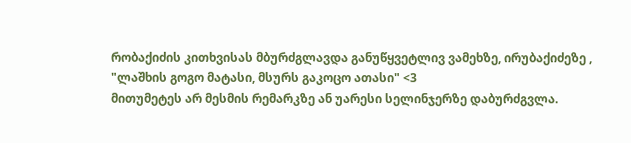რობაქიძის კითხვისას მბურძგლავდა განუწყვეტლივ ვამეხზე, ირუბაქიძეზე , "ლაშხის გოგო მატასი, მსურს გაკოცო ათასი" <3
მითუმეტეს არ მესმის რემარკზე ან უარესი სელინჯერზე დაბურძგვლა.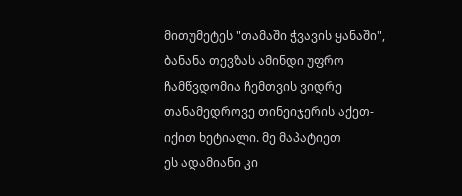მითუმეტეს "თამაში ჭვავის ყანაში", ბანანა თევზას ამინდი უფრო ჩამწვდომია ჩემთვის ვიდრე თანამედროვე თინეიჯერის აქეთ-იქით ხეტიალი. მე მაპატიეთ
ეს ადამიანი კი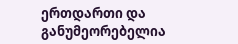ერთდართი და განუმეორებელია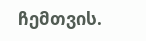ჩემთვის.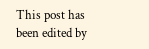This post has been edited by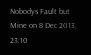Nobodys Fault but Mine on 8 Dec 2013, 23:10